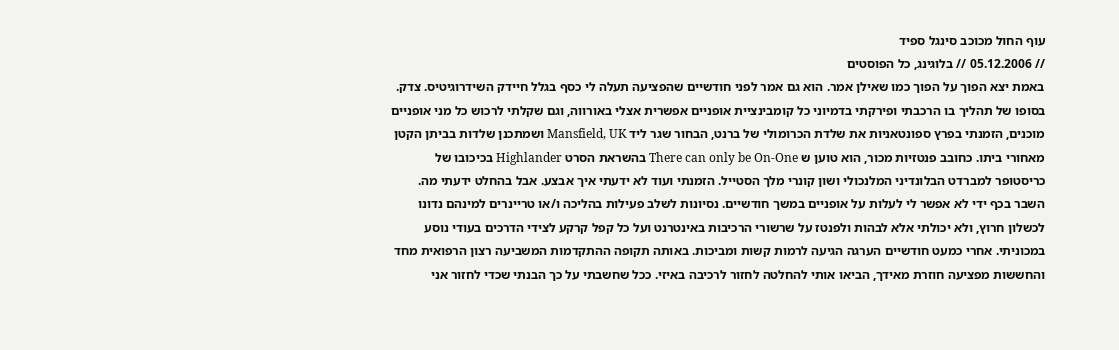עוף החול מכוכב סינגל ספיד
// 05.12.2006 // בלוגינג, כל הפוסטים
באמת יצא הפוך על הפוך כמו שאילן אמר. הוא גם אמר לפני חודשיים שהפציעה תעלה לי כסף בגלל חיידק השידרוגיטיס. צדק. בסופו של תהליך בו הרכבתי ופירקתי בדמיוני כל קומבינציית אופניים אפשרית אצלי באורווה, וגם שקלתי לרכוש כל מני אופניים מוכנים, הזמנתי בפרץ ספונטאניות את שלדת הכרומולי של ברנט, הבחור שגר ליד Mansfield, UK ושמתכנן שלדות בביתן הקטן מאחורי ביתו. כחובב פנטזיות מכור, הוא טוען ש There can only be On-One בהשראת הסרט Highlander בכיכובו של כריסטופר למברדט הבלונדיני המלנכולי ושון קונרי מלך הסטייל. הזמנתי ועוד לא ידעתי איך אבצע. אבל בהחלט ידעתי מה.
השבר בכף ידי לא אפשר לי לעלות על אופניים במשך חודשיים. נסיונות לשלב פעילות בהליכה ו/או טריינרים למינהם נדונו לכשלון חרוץ, ולא יכולתי אלא לבהות ולפנטז על שרשורי הרכיבות באינטרנט ועל כל קפל קרקע לצידי הדרכים בעודי נוסע במכוניתי. אחרי כמעט חודשיים הערגה הגיעה לרמות קשות ומביכות. באותה תקופה ההתקדמות המשביעה רצון הרפואית מחד והחששות מפציעה חוזרת מאידך, הביאו אותי להחלטה לחזור לרכיבה באיזי. ככל שחשבתי על כך הבנתי שכדי לחזור אני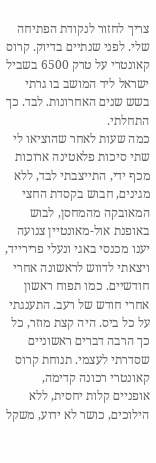צריך לחזור לנקודת הפתיחה שלי. לפני שנתיים בדיוק. קרוס קאונטרי על טרק 6500 בשביל ישראל ליד המושב בו גרתי בשש שנים האחרונות. לבד. כך התחלתי.
כמה שעות לאחר שהוציאו לי שתי סיכות פלאטינה ארוכות מכף ידי, התייצבתי לבד, ללא מגינים, חבוש בקסדת החצי המאובקה מהמחסן, לבוש באופנת אול-מאונטיין צנועה יענו מכנסי באגי ונעלי פרירייד, ויצאתי לדווש לראשונה אחרי חודשיים. כמו תפוח ראשון אחרי חודש של רעב. התענגתי על כל ביס. היה קצת מוזר, כל כך הרבה דברים ראשוניים שסדרתי לעצמי. תנוחת קרוס קאונטרי רכונה קדימה, אופניים קלות יחסית, ללא הילוכים, כושר לא ידוע, משקל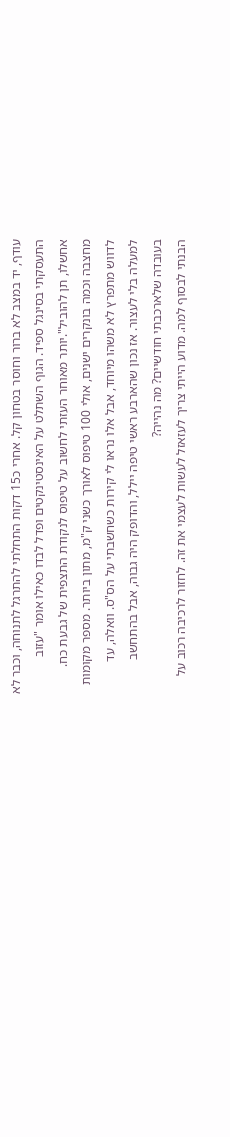עודף, יד במצב לא ברור וחוסר בטחון קל. אחרי כ15 דקות התחלתי להתרגל לתנוחה, וכבר לא התעסקתי בסינגל ספיד. הגוף השתלט על האינסטינקטים ופדל לבדו כאילו אומר "עזוב אחשלו, תן להוביל".יותר מאוחר העזתי לחשוב על טיפוס לנקודת התצפית של גבעת כח. מחצבה וכמה בונקרים ישנים, אולי 100 טיפוס לאורך כשני ק"מ, מתון ביותר. מספר מקומות לדווש מתפרץ לא משהו מיוחד, אבל אלו נראו לי קירות כשחשבתי על הס"ס. וואלה, עד למעלה בלי לעצור. אז נכון שהארבע ראשי טיפה יילל, והדופק היה גבוה, אבל בהתחשב בעובדה שלארכבתי חודשיים? מה נהייה?
הבנתי לבסוף למה. מדוע הייתי צריך לעזאזל לעשות לעצמי את זה. לחזור לרכיבה רכוב על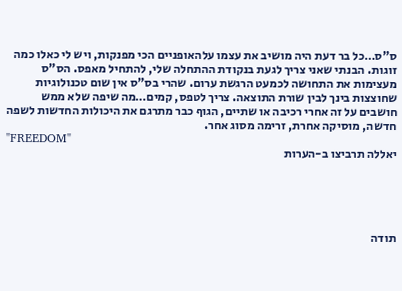ס"ס…כל בר דעת היה מושיב את עצמו עלהאופניים הכי מפנקות, ויש לי כאלו כמה זוגות. הבנתי שאני צריך לגעת בנקודת ההתחלה שלי, להתחיל מאפס. הס"ס מעצימות את התחושה לכמעט הרגשת ערום. שהרי בס"ס אין שום טכנולוגיות שחוצצות בינך לבין שורת התוצאה. צריך לטפס, קמים…מה שיפה שלא ממש חושבים על זה אחרי רכיבה או שתיים, הגוף כבר מתרגם את היכולות החדשות לשפה חדשה, מוסיקה אחרת, זרימה מסוג אחר.
"FREEDOM"
יאללה תרביצו ב-הערות





תודה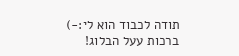תודה לכבוד הוא לי:-)
ברכות עעל הבלוג!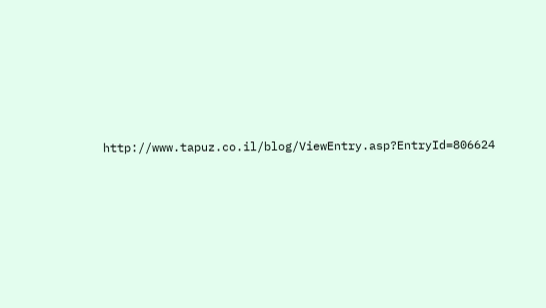http://www.tapuz.co.il/blog/ViewEntry.asp?EntryId=806624